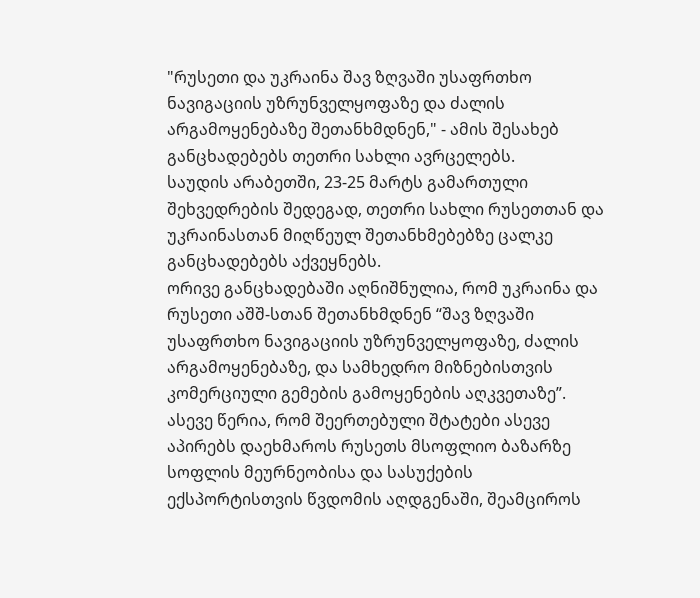"რუსეთი და უკრაინა შავ ზღვაში უსაფრთხო ნავიგაციის უზრუნველყოფაზე და ძალის არგამოყენებაზე შეთანხმდნენ," - ამის შესახებ განცხადებებს თეთრი სახლი ავრცელებს.
საუდის არაბეთში, 23-25 მარტს გამართული შეხვედრების შედეგად, თეთრი სახლი რუსეთთან და უკრაინასთან მიღწეულ შეთანხმებებზე ცალკე განცხადებებს აქვეყნებს.
ორივე განცხადებაში აღნიშნულია, რომ უკრაინა და რუსეთი აშშ-სთან შეთანხმდნენ “შავ ზღვაში უსაფრთხო ნავიგაციის უზრუნველყოფაზე, ძალის არგამოყენებაზე, და სამხედრო მიზნებისთვის კომერციული გემების გამოყენების აღკვეთაზე”.
ასევე წერია, რომ შეერთებული შტატები ასევე აპირებს დაეხმაროს რუსეთს მსოფლიო ბაზარზე სოფლის მეურნეობისა და სასუქების ექსპორტისთვის წვდომის აღდგენაში, შეამციროს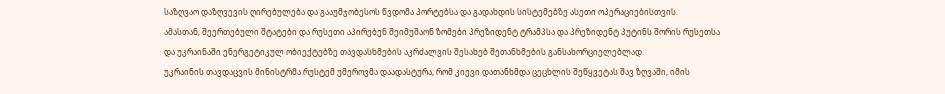საზღვაო დაზღვევის ღირებულება და გააუმჯობესოს წვდომა პორტებსა და გადახდის სისტემებზე ასეთი ოპერაციებისთვის.
ამასთან, შეერთებული შტატები და რუსეთი აპირებენ შეიმუშაონ ზომები პრეზიდენტ ტრამპსა და პრეზიდენტ პუტინს შორის რუსეთსა და უკრაინაში ენერგეტიკულ ობიექტებზე თავდასხმების აკრძალვის შესახებ შეთანხმების განსახორციელებლად.
უკრაინის თავდაცვის მინისტრმა რუსტემ უმეროვმა დაადასტურა, რომ კიევი დათანხმდა ცეცხლის შეწყვეტას შავ ზღვაში, იმის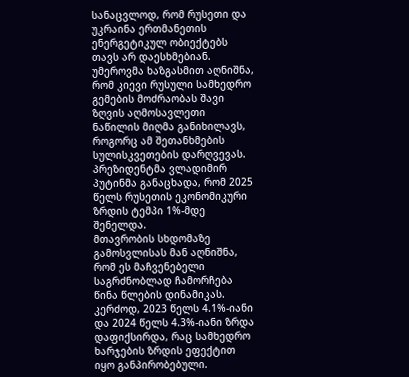სანაცვლოდ, რომ რუსეთი და უკრაინა ერთმანეთის ენერგეტიკულ ობიექტებს თავს არ დაესხმებიან. უმეროვმა ხაზგასმით აღნიშნა, რომ კიევი რუსული სამხედრო გემების მოძრაობას შავი ზღვის აღმოსავლეთი ნაწილის მიღმა განიხილავს, როგორც ამ შეთანხმების სულისკვეთების დარღვევას.
პრეზიდენტმა ვლადიმირ პუტინმა განაცხადა, რომ 2025 წელს რუსეთის ეკონომიკური ზრდის ტემპი 1%-მდე შენელდა.
მთავრობის სხდომაზე გამოსვლისას მან აღნიშნა, რომ ეს მაჩვენებელი საგრძნობლად ჩამორჩება წინა წლების დინამიკას. კერძოდ, 2023 წელს 4.1%-იანი და 2024 წელს 4.3%-იანი ზრდა დაფიქსირდა, რაც სამხედრო ხარჯების ზრდის ეფექტით იყო განპირობებული.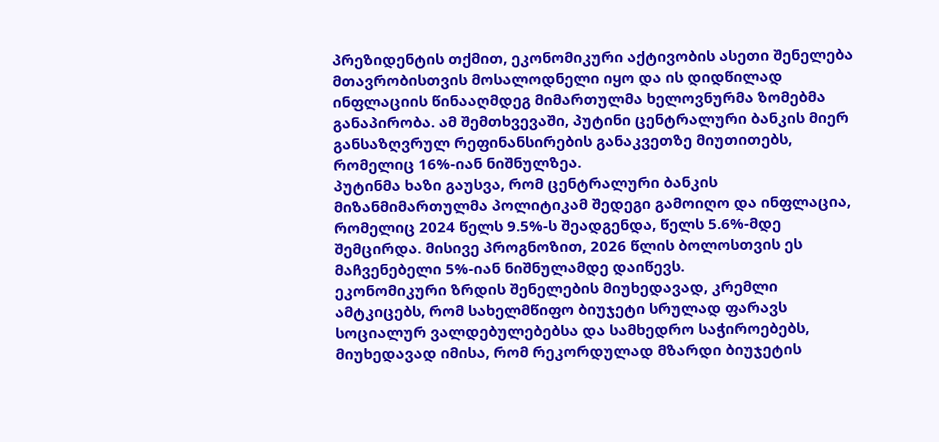პრეზიდენტის თქმით, ეკონომიკური აქტივობის ასეთი შენელება მთავრობისთვის მოსალოდნელი იყო და ის დიდწილად ინფლაციის წინააღმდეგ მიმართულმა ხელოვნურმა ზომებმა განაპირობა. ამ შემთხვევაში, პუტინი ცენტრალური ბანკის მიერ განსაზღვრულ რეფინანსირების განაკვეთზე მიუთითებს, რომელიც 16%-იან ნიშნულზეა.
პუტინმა ხაზი გაუსვა, რომ ცენტრალური ბანკის მიზანმიმართულმა პოლიტიკამ შედეგი გამოიღო და ინფლაცია, რომელიც 2024 წელს 9.5%-ს შეადგენდა, წელს 5.6%-მდე შემცირდა. მისივე პროგნოზით, 2026 წლის ბოლოსთვის ეს მაჩვენებელი 5%-იან ნიშნულამდე დაიწევს.
ეკონომიკური ზრდის შენელების მიუხედავად, კრემლი ამტკიცებს, რომ სახელმწიფო ბიუჯეტი სრულად ფარავს სოციალურ ვალდებულებებსა და სამხედრო საჭიროებებს, მიუხედავად იმისა, რომ რეკორდულად მზარდი ბიუჯეტის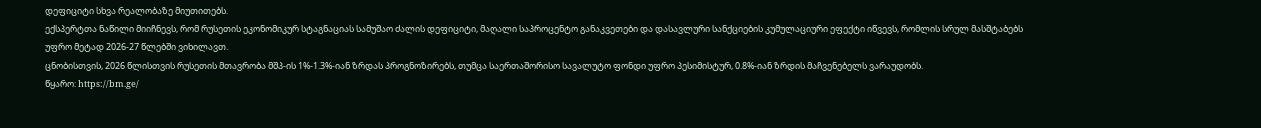დეფიციტი სხვა რეალობაზე მიუთითებს.
ექსპერტთა ნაწილი მიიჩნევს, რომ რუსეთის ეკონომიკურ სტაგნაციას სამუშაო ძალის დეფიციტი, მაღალი საპროცენტო განაკვეთები და დასავლური სანქციების კუმულაციური ეფექტი იწვევს, რომლის სრულ მასშტაბებს უფრო მეტად 2026-27 წლებში ვიხილავთ.
ცნობისთვის, 2026 წლისთვის რუსეთის მთავრობა მშპ-ის 1%-1.3%-იან ზრდას პროგნოზირებს, თუმცა საერთაშორისო სავალუტო ფონდი უფრო პესიმისტურ, 0.8%-იან ზრდის მაჩვენებელს ვარაუდობს.
წყარო: https://bm.ge/